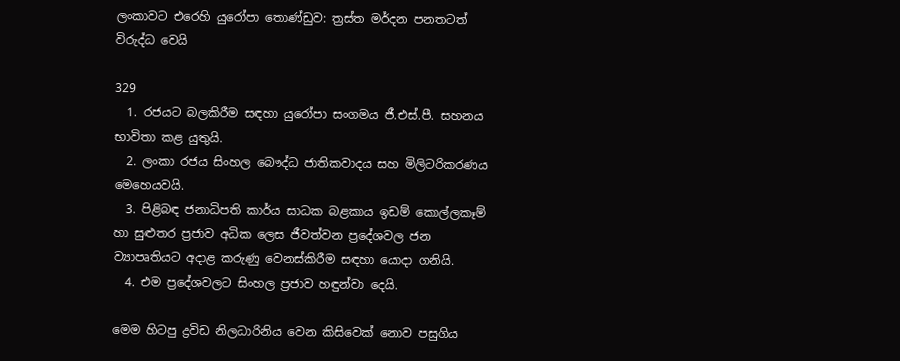ලංකාවට එරෙහි යුරෝපා තොණ්ඩුව: ත්‍රස්ත මර්දන පනතටත් විරුද්ධ වෙයි

329
  1. රජයට බලකිරීම සඳහා යුරෝපා සංගමය ජී.එස්.පී. සහනය භාවිතා කළ යුතුයි.
  2. ලංකා රජය සිංහල බෞද්ධ ජාතිකවාදය සහ මිලිටරිකරණය මෙහෙයවයි.
  3. පිළිබඳ ජනාධිපති කාර්ය සාධක බළකාය ඉඩම් කොල්ලකෑම් හා සුළුතර ප්‍රජාව අධික ලෙස ජීවත්වන ප්‍රදේශවල ජන ව්‍යාපෘතියට අදාළ කරුණු වෙනස්කිරීම සඳහා යොදා ගනියි.
  4. එම ප්‍රදේශවලට සිංහල ප්‍රජාව හඳුන්වා දෙයි.

මෙම හිටපු ද්‍රවිඩ නිලධාරිනිය වෙන කිසිවෙක් නොව පසුගිය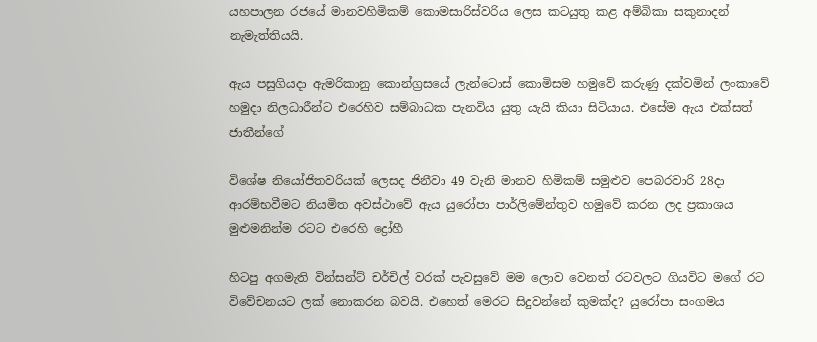යහපාලන රජයේ මානවහිමිකම් කොමසාරිස්වරිය ලෙස කටයුතු කළ අම්බිකා සකුනාදන් නැමැත්තියයි.

ඇය පසුගියදා ඇමරිකානු කොන්ග්‍රසයේ ලැන්ටොස් කොමිසම හමුවේ කරුණු දක්වමින් ලංකාවේ හමුදා නිලධාරීන්ට එරෙහිව සම්බාධක පැනවිය යුතු යැයි කියා සිටියාය. එසේම ඇය එක්සත් ජාතීන්ගේ

විශේෂ නියෝජිතවරියක් ලෙසද ජිනීවා 49 වැනි මානව හිමිකම් සමුළුව පෙබරවාරි 28දා ආරම්භවීමට නියමිත අවස්ථාවේ ඇය යුරෝපා පාර්ලිමේන්තුව හමුවේ කරන ලද ප්‍රකාශය මුළුමනින්ම රටට එරෙහි ද්‍රෝහී

හිටපු අගමැති වින්සන්ට් චර්චිල් වරක් පැවසුවේ මම ලොව වෙනත් රටවලට ගියවිට මගේ රට විවේචනයට ලක් නොකරන බවයි. එහෙත් මෙරට සිදුවන්නේ කුමක්ද? යුරෝපා සංගමය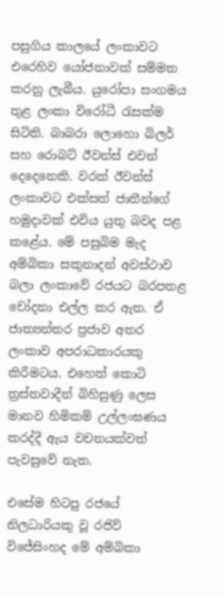පසුගිය කාලයේ ලංකාවට එරෙහිව යෝජනාවක් සම්මත කරනු ලැබීය. යුරෝපා සංගමය තුළ ලංකා විරෝධී රැසක්ම සිටිති. බාබරා ලොහො බිලර් සහ රොබට් ඊවන්ස් එවන් දෙදෙනෙකි. වරක් ඊවන්ස් ලංකාවට එක්සත් ජාතීන්ගේ හමුදාවක් එවිය යුතු බවද පළ කළේය. මේ පසුබිම මැද අම්බිකා සකුනාදන් අවස්ථාව බලා ලංකාවේ රජයට බරපතළ චෝදනා එල්ල කර ඇත. ඒ ජාත්‍යන්තර ප්‍රජාව අතර ලංකාව අපරාධකාරයකු කිරීමටය. එහෙත් කොටි ත්‍රස්තවාදීන් බිහිසුණු ලෙස මානව හිමිකම් උල්ලංඝණය කරද්දී ඇය වචනයක්වත් පැවසුවේ නැත.

එසේම හිටපු රජයේ නිලධාරියකු වූ රජිව් විජේසිංහද මේ අම්බිකා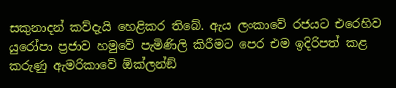සකුනාදන් කව්දැයි හෙළිකර තිබේ. ඇය ලංකාවේ රජයට එරෙහිව යුරෝපා ප්‍රජාව හමුවේ පැමිණිලි කිරීමට පෙර එම ඉදිරිපත් කළ කරුණු ඇමරිකාවේ ඕක්ලන්ඞ්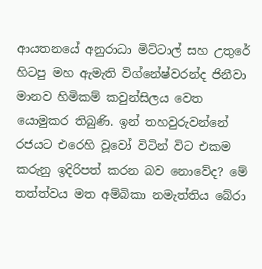ආයතනයේ අනුරාධා මිට්ටාල් සහ උතුරේ හිටපු මහ ඇමැති විග්නේෂ්වරන්ද ජිනීවා මානව හිමිකම් කවුන්සිලය වෙත යොමුකර තිබුණි. ඉන් තහවුරුවන්නේ රජයට එරෙහි වූවෝ විටින් විට එකම කරුනු ඉදිරිපත් කරන බව නොවේද? මේ තත්ත්වය මත අම්බිකා නමැත්තිය බේරා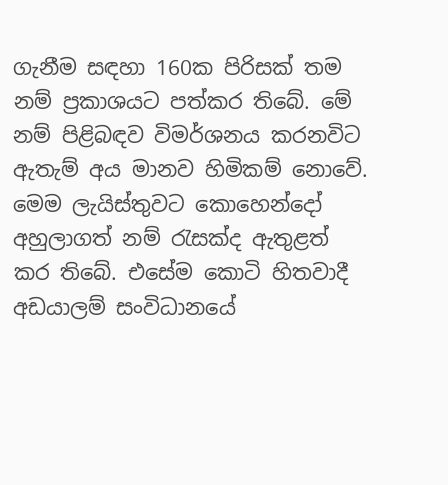ගැනීම සඳහා 160ක පිරිසක් තම නම් ප්‍රකාශයට පත්කර තිබේ. මේ නම් පිළිබඳව විමර්ශනය කරනවිට ඇතැම් අය මානව හිමිකම් නොවේ. මෙම ලැයිස්තුවට කොහෙන්දෝ අහුලාගත් නම් රැසක්ද ඇතුළත් කර තිබේ. එසේම කොටි හිතවාදී අඩයාලම් සංවිධානයේ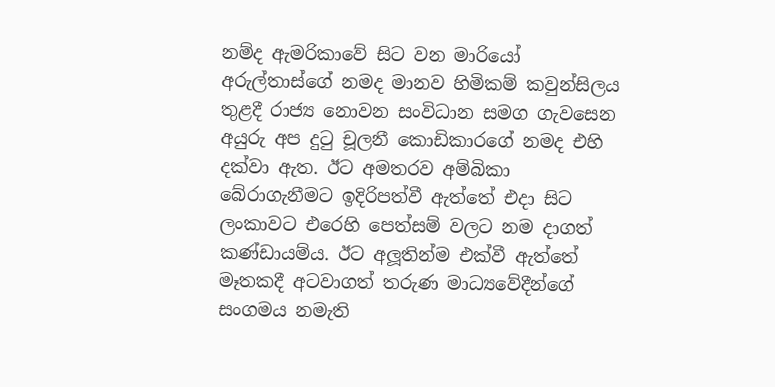නම්ද ඇමරිකාවේ සිට වන මාරියෝ අරුල්තාස්ගේ නමද මානව හිමිකම් කවුන්සිලය තුළදී රාජ්‍ය නොවන සංවිධාන සමග ගැවසෙන අයුරු අප දුටු චූලනී කොඩිකාරගේ නමද එහි දක්වා ඇත. ඊට අමතරව අම්බිකා බේරාගැනීමට ඉදිරිපත්වී ඇත්තේ එදා සිට ලංකාවට එරෙහි පෙත්සම් වලට නම දාගත් කණ්ඩායම්ය. ඊට අලූතින්ම එක්වී ඇත්තේ මෑතකදී අටවාගත් තරුණ මාධ්‍යවේදීන්ගේ සංගමය නමැති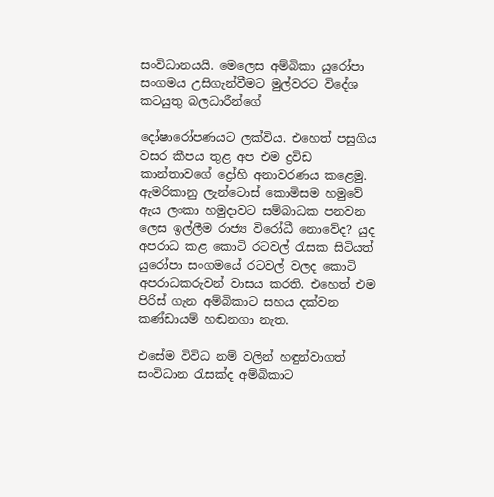සංවිධානයයි. මෙලෙස අම්බිකා යුරෝපා සංගමය උසිගැන්වීමට මුල්වරට විදේශ කටයුතු බලධාරීන්ගේ

දෝෂාරෝපණයට ලක්විය. එහෙත් පසුගිය වසර කීපය තුළ අප එම ද්‍රවිඩ කාන්තාවගේ ද්‍රෝහි අනාවරණය කළෙමු. ඇමරිකානු ලැන්ටොස් කොමිසම හමුවේ ඇය ලංකා හමුදාවට සම්බාධක පනවන ලෙස ඉල්ලීම රාජ්‍ය විරෝධී නොවේද? යුද අපරාධ කළ කොටි රටවල් රැසක සිටියත් යුරෝපා සංගමයේ රටවල් වලද කොටි අපරාධකරුවන් වාසය කරති. එහෙත් එම පිරිස් ගැන අම්බිකාට සහය දක්වන කණ්ඩායම් හඬනගා නැත.

එසේම විවිධ නම් වලින් හඳුන්වාගත් සංවිධාන රැසක්ද අම්බිකාට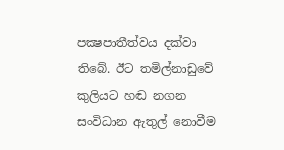පක්‍ෂපාතීත්වය දක්වා තිබේ. ඊට තමිල්නාඩුවේ කුලියට හඬ නගන සංවිධාන ඇතුල් නොවීම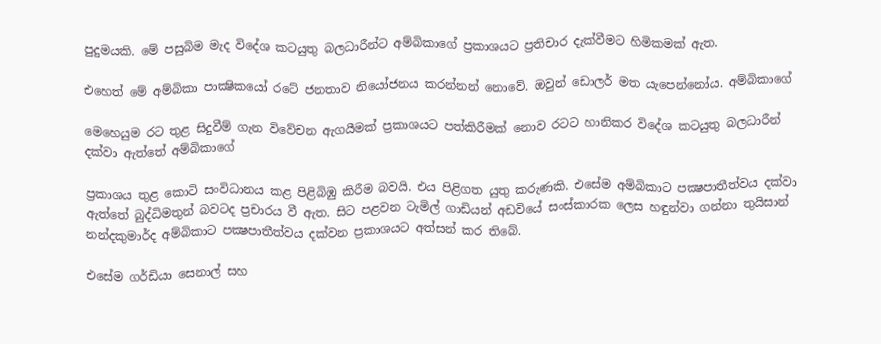පුදුමයකි. මේ පසුබිම මැද විදේශ කටයුතු බලධාරීන්ට අම්බිකාගේ ප්‍රකාශයට ප්‍රතිචාර දැක්වීමට හිමිකමක් ඇත.

එහෙත් මේ අම්බිකා පාක්‍ෂිකයෝ රටේ ජනතාව නියෝජනය කරන්නන් නොවේ. ඔවුන් ඩොලර් මත යැපෙන්නෝය. අම්බිකාගේ

මෙහෙයුම රට තුළ සිදුවීම් ගැන විවේචන ඇගයීමක් ප්‍රකාශයට පත්කිරීමක් නොව රටට හානිකර විදේශ කටයුතු බලධාරීන් දක්වා ඇත්තේ අම්බිකාගේ

ප්‍රකාශය තුළ කොටි සංවිධානය කළ පිළිබිඹු කිරීම බවයි. එය පිළිගත යුතු කරුණකි. එසේම අම්බිකාට පක්‍ෂපාතීත්වය දක්වා ඇත්තේ බුද්ධිමතුන් බවටද ප්‍රචාරය වී ඇත. සිට පළවන ටැමිල් ගාඩියන් අඩවියේ සංස්කාරක ලෙස හඳුන්වා ගන්නා තුයිසාන් නන්දකුමාර්ද අම්බිකාට පක්‍ෂපාතීත්වය දක්වන ප්‍රකාශයට අත්සන් කර තිබේ.

එසේම ගර්ඩියා සෙනාල් සහ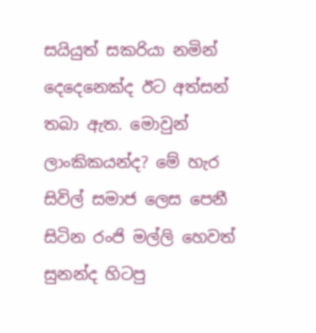සයියුත් සකරියා නමින් දෙදෙනෙක්ද ඊට අත්සන් තබා ඇත. මොවුන් ලාංකිකයන්ද? මේ හැර සිවිල් සමාජ ලෙස පෙනී සිටින රංජි මල්ලි හෙවත් සුනන්ද හිටපු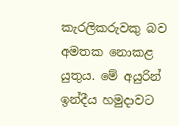කැරලිකරුවකු බව අමතක නොකළ යුතුය. මේ අයුරින් ඉන්දීය හමුදාවට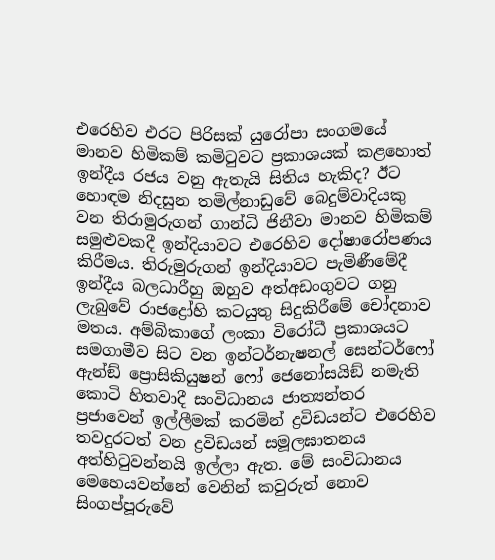එරෙහිව එරට පිරිසක් යුරෝපා සංගමයේ මානව හිමිකම් කමිටුවට ප්‍රකාශයක් කළහොත් ඉන්දීය රජය වනු ඇතැයි සිතිය හැකිද? ඊට හොඳම නිදසුන තමිල්නාඩුවේ බෙදුම්වාදියකු වන තිරාමුරුගන් ගාන්ධි ජිනීවා මානව හිමිකම් සමුළුවකදී ඉන්දියාවට එරෙහිව දෝෂාරෝපණය කිරීමය. තිරුමුරුගන් ඉන්දියාවට පැමිණීමේදී ඉන්දීය බලධාරීහු ඔහුව අත්අඩංගුවට ගනු ලැබුවේ රාජද්‍රෝහි කටයුතු සිදුකිරීමේ චෝදනාව මතය. අම්බිකාගේ ලංකා විරෝධී ප්‍රකාශයට සමගාමීව සිට වන ඉන්ටර්නැෂනල් සෙන්ටර්ෆෝ ඇන්ඞ් ප්‍රොසිකියුෂන් ෆෝ ජෙනෝසයිඞ් නමැති කොටි හිතවාදී සංවිධානය ජාත්‍යන්තර ප්‍රජාවෙන් ඉල්ලීමක් කරමින් ද්‍රවිඩයන්ට එරෙහිව තවදුරටත් වන ද්‍රවිඩයන් සමූලඝාතනය අත්හිටුවන්නයි ඉල්ලා ඇත. මේ සංවිධානය මෙහෙයවන්නේ වෙනින් කවුරුත් නොව සිංගප්පූරුවේ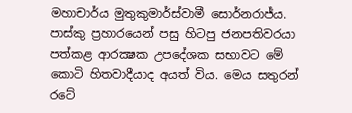මහාචාර්ය මුතුකුමාර්ස්වාමී සොර්නරාජ්ය. පාස්කු ප්‍රහාරයෙන් පසු හිටපු ජනපතිවරයා පත්කළ ආරක්‍ෂක උපදේශක සභාවට මේ කොටි හිතවාදීයාද අයත් විය. මෙය සතුරන් රටේ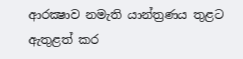ආරක්‍ෂාව නමැති යාන්ත්‍රණය තුළට ඇතුළත් කර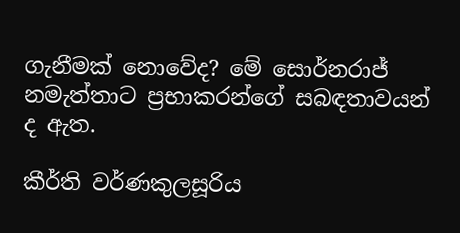ගැනීමක් නොවේද? මේ සොර්නරාජ් නමැත්තාට ප්‍රභාකරන්ගේ සබඳතාවයන් ද ඇත.

කීර්ති වර්ණකුලසූරිය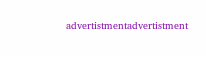advertistmentadvertistment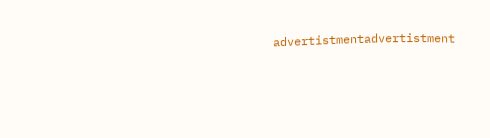advertistmentadvertistment